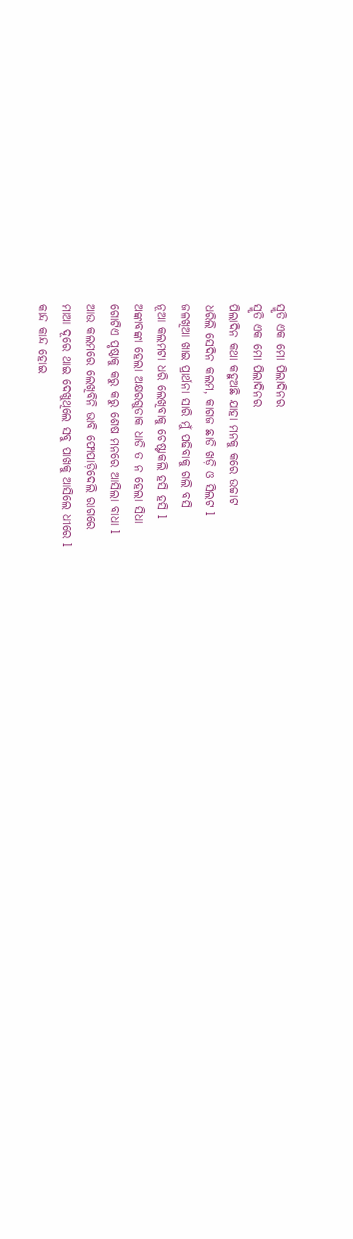ସ୍ମୃତି ଏକ ମୋ ପିଲାଦିନର
ସ୍ମୃତି ଏକ ମୋ ପିଲାଦିନର
ପିଲାଦିନ କଥା କହୁଅଛି ଯାହା ମନକୁ କରେ ଉଚ୍ଚାଟ
ଧରିଲି ସେଦିନ କଲମ, କାଗଜ ଛାଡି ଖଡ଼ି ଓ ସିଲଟ l
ଜଳଖିଆ ଖାଇ ପ୍ରାର୍ଥନା ସାରି ମୁଁ ପଢିବାକୁ ଗଲି ବସି
ନୂଆ କଲମଟା ଧରି ଲେଖିବାକୁ ଚେଷ୍ଟାକଲି ହସି ହସି l
ଅଙ୍କାବଙ୍କା ହେଲା ଅକ୍ଷରଗୁଡାକ ଧାଡି ତ ନ ହେଲା ସିଧା
ଗୋଟିଏ ପୃଷ୍ଠାକୁ କରୁ କରୁ ଶେଷ ମନରେ ଆସିଲା ବାଧା l
ଆଉ କଲମରେ ଲେଖିବିନି ଭାବି ଫୋପାଡ଼ିଦେଲି ରାଗରେ
ମାଆ ଦୂରେ ଥାଇ ଦେଖୁଥିଲେ ସବୁ ପାଖକୁ ଆସିଲେ ଧୀରେ l
କାନ୍ଦ କାନ୍ଦ ହୋଇ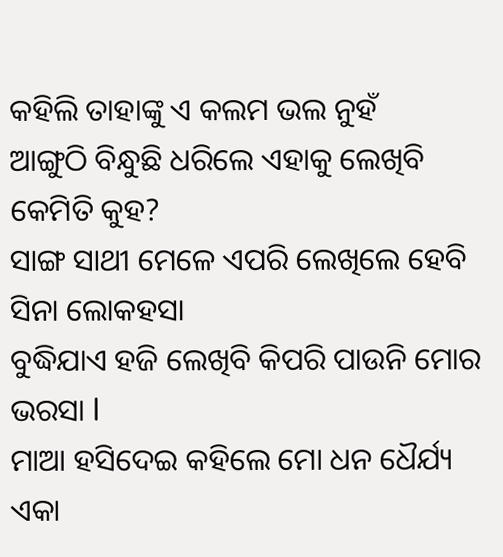କହିଲି ତାହାଙ୍କୁ ଏ କଲମ ଭଲ ନୁହଁ
ଆଙ୍ଗୁଠି ବିନ୍ଧୁଛି ଧରିଲେ ଏହାକୁ ଲେଖିବି କେମିତି କୁହ?
ସାଙ୍ଗ ସାଥୀ ମେଳେ ଏପରି ଲେଖିଲେ ହେବି ସିନା ଲୋକହସା
ବୁଦ୍ଧିଯାଏ ହଜି ଲେଖିବି କିପରି ପାଉନି ମୋର ଭରସା l
ମାଆ ହସିଦେଇ କହିଲେ ମୋ ଧନ ଧୈର୍ଯ୍ୟ ଏକା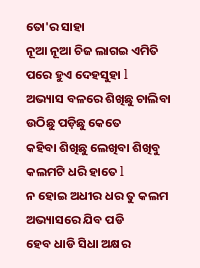ତୋ'ର ସାହା
ନୂଆ ନୂଆ ଚିଜ ଲାଗଇ ଏମିତି ପରେ ହୁଏ ଦେହସୁହା l
ଅଭ୍ୟାସ ବଳରେ ଶିଖିଛୁ ଚାଲିବା ଉଠିଛୁ ପଡ଼ିଛୁ କେତେ
କହିବା ଶିଖିଛୁ ଲେଖିବା ଶିଖିବୁ କଲମଟି ଧରି ହାତେ l
ନ ହୋଇ ଅଧୀର ଧର ତୁ କଲମ ଅଭ୍ୟାସରେ ଯିବ ପଡି
ହେବ ଧାଡି ସିଧା ଅକ୍ଷର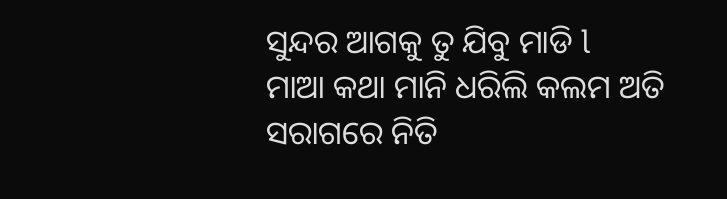ସୁନ୍ଦର ଆଗକୁ ତୁ ଯିବୁ ମାଡି l
ମାଆ କଥା ମାନି ଧରିଲି କଲମ ଅତି ସରାଗରେ ନିତି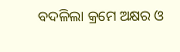ବଦଳିଲା କ୍ରମେ ଅକ୍ଷର ଓ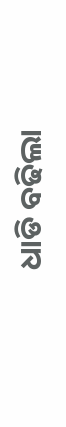ଧାଡି ବଢିଲା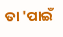ତା 'ପାଇଁ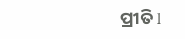ପ୍ରୀତି l